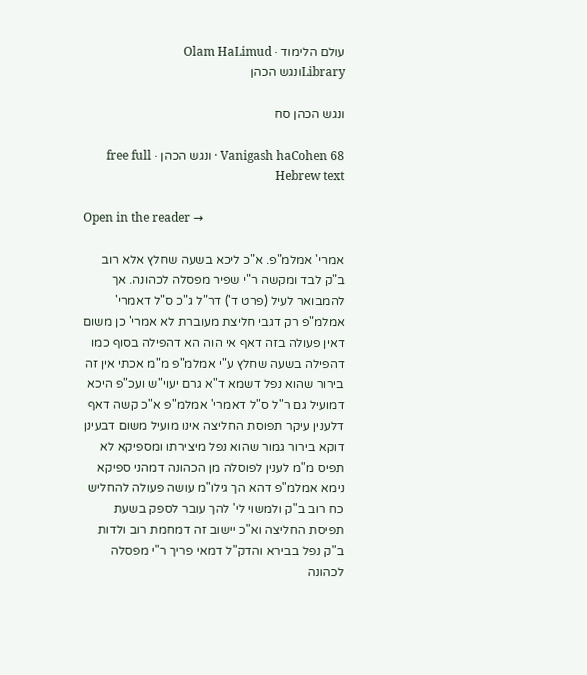עולם הלימוד · Olam HaLimud
Libraryונגש הכהן

ונגש הכהן סח

Vanigash haCohen 68 · ונגש הכהן · free full Hebrew text

Open in the reader →

אמרי' אמלמ"פ. א"כ ליכא בשעה שחלץ אלא רוב ב"ק לבד ומקשה ר"י שפיר מפסלה לכהונה. אך להמבואר לעיל (פרט ד') דר"ל ג"כ ס"ל דאמרי' אמלמ"פ רק דגבי חליצת מעוברת לא אמרי' כן משום דאין פעולה בזה דאף אי הוה הא דהפילה בסוף כמו דהפילה בשעה שחלץ ע"י אמלמ"פ מ"מ אכתי אין זה בירור שהוא נפל דשמא ד"א גרם יעוי"ש ועכ"פ היכא דמועיל גם ר"ל ס"ל דאמרי' אמלמ"פ א"כ קשה דאף דלענין עיקר תפוסת החליצה אינו מועיל משום דבעינן דוקא בירור גמור שהוא נפל מיצירתו ומספיקא לא תפיס מ"מ לענין לפוסלה מן הכהונה דמהני ספיקא נימא אמלמ"פ דהא הך גילו"מ עושה פעולה להחליש כח רוב ב"ק ולמשוי לי' להך עובר לספק בשעת תפיסת החליצה וא"כ יישוב זה דמחמת רוב ולדות ב"ק נפל בבירא והדק"ל דמאי פריך ר"י מפסלה לכהונה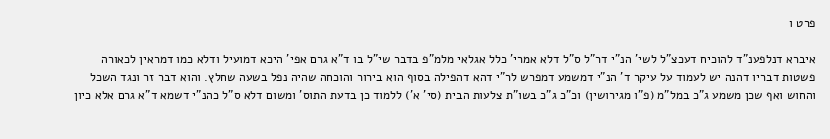פרט ו

איברא דנלפענ"ד להוכיח דעכצ"ל לשי' הנ"י דר"ל ס"ל דלא אמרי' כלל אגלאי מלמ"פ בדבר שי"ל בו ד"א גרם אפי' היכא דמועיל ודלא כמו דמראין לכאורה פשטות דבריו דהנה יש לעמוד על עיקר ד' הנ"י דמשמע דמפרש לר"י דהא דהפילה בסוף הוא בירור והוכחה שהיה נפל בשעה שחלץ. והוא דבר זר ונגד השכל והחוש ואף שכן משמע ג"כ במל"מ (פ"ו מגירושין) וכ"כ ג"כ בשו"ת צלעות הבית (סי' א') ללמוד כן בדעת התוס' ומשום דלא ס"ל כהנ"י דשמא ד"א גרם אלא כיון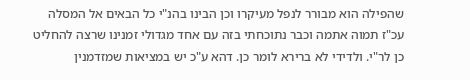שהפילה הוא מבורר לנפל מעיקרו וכן הבינו בהנ"י כל הבאים אל המסלה עכ"ז תמוה אתמה וכבר נתוכחתי בזה עם אחד מגדולי זמנינו שרצה להחליט כן לר"י. ולדידי לא ברירא לומר כן. דהא ע"כ יש במציאות שמזדמנין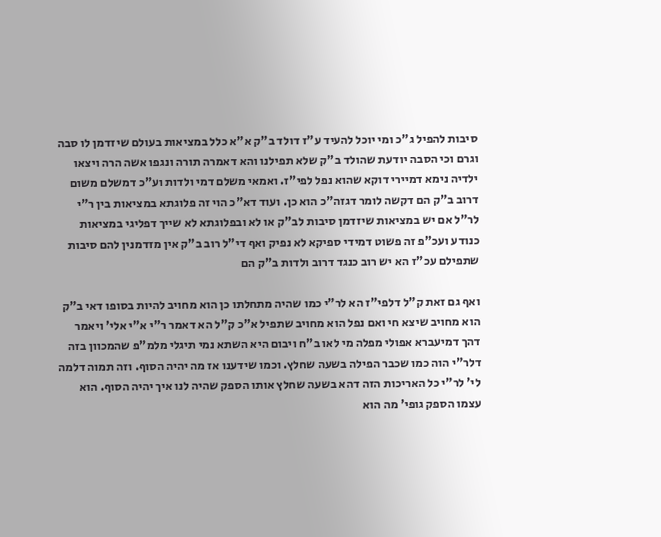סיבות להפיל ג"כ ומי יוכל להעיד ע"ז דולד ב"ק א"א כלל במציאות בעולם שיזדמן לו סבה וגרם וכי הסבה יודעת שהולד ב"ק שלא תפילנו והא דאמרה תורה ונגפו אשה הרה ויצאו ילדיה נימא דמיירי דוקא שהוא נפל לפי"ז. ואמאי משלם דמי ולדות וע"כ דמשלם משום דרוב ב"ק הם דקשה לומר דגזה"כ הוא כן. ועוד דא"כ הוי זה פלוגתא במציאות בין ר"י לר"ל אם יש במציאות שיזדמן סיבות לב"ק או לא ובפלוגתא לא שייך דפליגי במציאות כנודע ועכ"פ זה פשוט דמידי ספיקא לא נפיק ואף די"ל רוב ב"ק אין מזדמנין להם סיבות שתפילם עכ"ז הא יש רוב כנגד דרוב ולדות ב"ק הם

ואף גם זאת ק"ל דלפי"ז הא לר"י כמו שהיה מתחלתו כן הוא מחויב להיות בסופו דאי ב"ק הוא מחויב שיצא חי ואם נפל הוא מחויב שתפיל א"כ ק"ל הא דאמר ר"י א"י אלי' ויאמר דהך דמיעברא אפולי מפלה מי לאו ב"ח ויבום היא השתא נמי תיגלי מלמ"פ שהמכוון בזה דלר"י הוה כמו שכבר הפילה בשעה שחלץ. וכמו שידענו אז מה יהיה הסוף. וזה תמוה דלמה לי' לר"י כל האריכות הזה דהא בשעה שחלץ אותו הספק שהיה לנו איך יהיה הסוף. הוא עצמו הספק גופי' מה הוא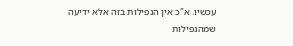עכשיו. א"כ אין הנפילות בזה אלא ידיעה שמהנפילות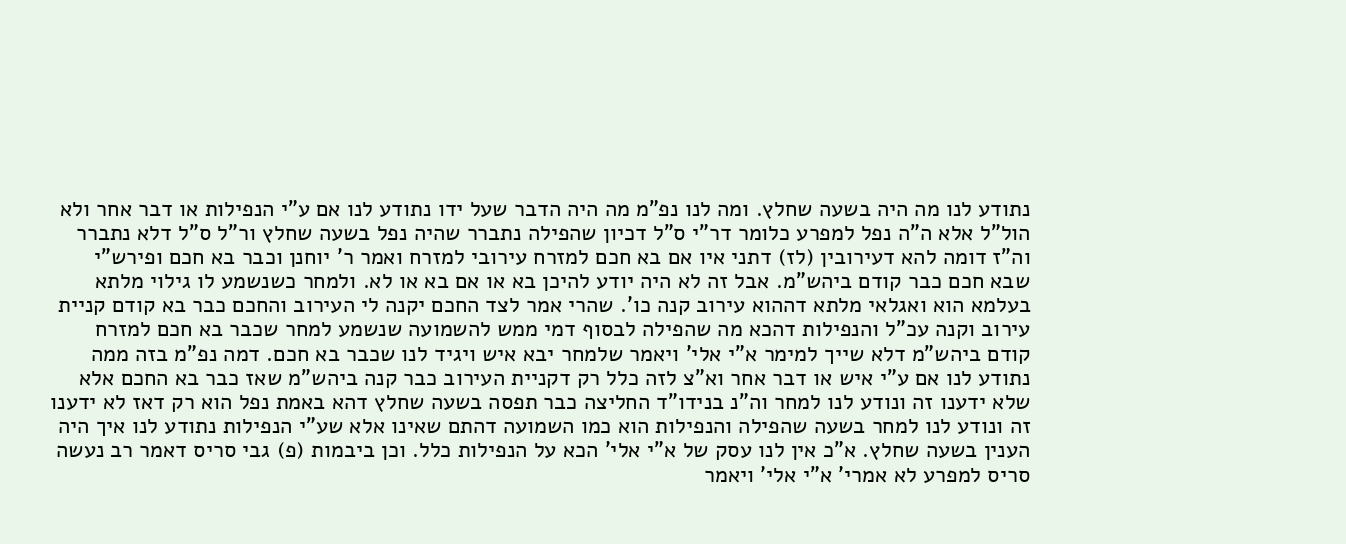נתודע לנו מה היה בשעה שחלץ. ומה לנו נפ"מ מה היה הדבר שעל ידו נתודע לנו אם ע"י הנפילות או דבר אחר ולא הול"ל אלא ה"ה נפל למפרע כלומר דר"י ס"ל דכיון שהפילה נתברר שהיה נפל בשעה שחלץ ור"ל ס"ל דלא נתברר וה"ז דומה להא דעירובין (לז) דתני איו אם בא חכם למזרח עירובי למזרח ואמר ר' יוחנן וכבר בא חכם ופירש"י שבא חכם כבר קודם ביהש"מ. אבל זה לא היה יודע להיכן בא או אם בא או לא. ולמחר כשנשמע לו גילוי מלתא בעלמא הוא ואגלאי מלתא דההוא עירוב קנה כו'. שהרי אמר לצד החכם יקנה לי העירוב והחכם כבר בא קודם קניית עירוב וקנה עכ"ל והנפילות דהכא מה שהפילה לבסוף דמי ממש להשמועה שנשמע למחר שכבר בא חכם למזרח קודם ביהש"מ דלא שייך למימר א"י אלי' ויאמר שלמחר יבא איש ויגיד לנו שכבר בא חכם. דמה נפ"מ בזה ממה נתודע לנו אם ע"י איש או דבר אחר וא"צ לזה כלל רק דקניית העירוב כבר קנה ביהש"מ שאז כבר בא החכם אלא שלא ידענו זה ונודע לנו למחר וה"נ בנידו"ד החליצה כבר תפסה בשעה שחלץ דהא באמת נפל הוא רק דאז לא ידענו זה ונודע לנו למחר בשעה שהפילה והנפילות הוא כמו השמועה דהתם שאינו אלא שע"י הנפילות נתודע לנו איך היה הענין בשעה שחלץ. א"כ אין לנו עסק של א"י אלי' הכא על הנפילות כלל. וכן ביבמות (פ) גבי סריס דאמר רב נעשה סריס למפרע לא אמרי' א"י אלי' ויאמר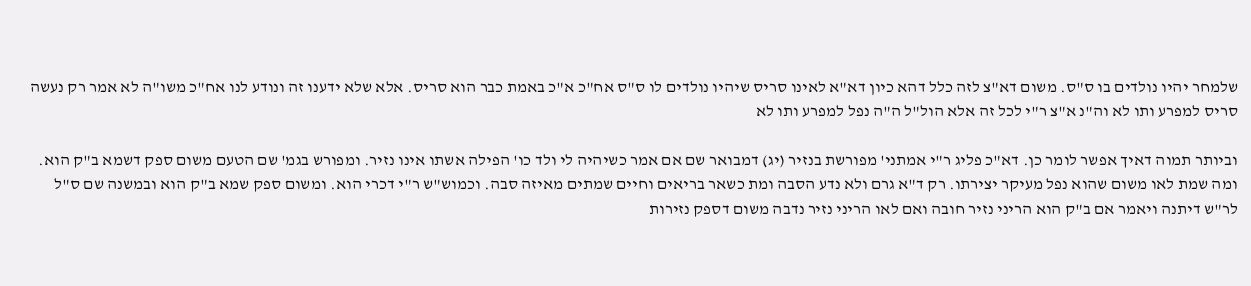שלמחר יהיו נולדים בו ס"ס. משום דא"צ לזה כלל דהא כיון דא"א לאינו סריס שיהיו נולדים לו ס"ס אח"כ א"כ באמת כבר הוא סריס. אלא שלא ידענו זה ונודע לנו אח"כ משו"ה לא אמר רק נעשה סריס למפרע ותו לא וה"נ א"צ ר"י לכל זה אלא הול"ל ה"ה נפל למפרע ותו לא

וביותר תמוה דאיך אפשר לומר כן. דא"כ פליג ר"י אמתני' מפורשת בנזיר (יג) דמבואר שם אם אמר כשיהיה לי ולד כו' הפילה אשתו אינו נזיר. ומפורש בגמ' שם הטעם משום ספק דשמא ב"ק הוא. ומה שמת לאו משום שהוא נפל מעיקר יצירתו. רק ד"א גרם ולא נדע הסבה ומת כשאר בריאים וחיים שמתים מאיזה סבה. וכמוש"ש ר"י דכרי הוא. ומשום ספק שמא ב"ק הוא ובמשנה שם ס"ל לר"ש דיתנה ויאמר אם ב"ק הוא הריני נזיר חובה ואם לאו הריני נזיר נדבה משום דספק נזירות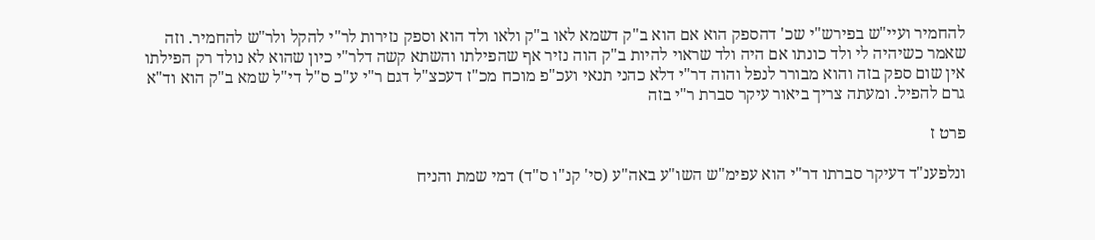להחמיר ועיי"ש בפירש"י שכ' דהספק הוא אם הוא ב"ק דשמא לאו ב"ק ולאו ולד הוא וספק נזירות לר"י להקל ולר"ש להחמיר. וזה שאמר כשיהיה לי ולד כונתו אם היה ולד שראוי להיות ב"ק הוה נזיר אף שהפילתו והשתא קשה דלר"י כיון שהוא לא נולד רק הפילתו אין שום ספק בזה והוא מבורר לנפל והוה דר"י דלא כהני תנאי ועכ"פ מוכח מכ"ז דעכצ"ל דגם ר"י ע"כ ס"ל די"ל שמא ב"ק הוא וד"א גרם להפיל. ומעתה צריך ביאור עיקר סברת ר"י בזה

פרט ז

ונלפענ"ד דעיקר סברתו דר"י הוא עפימ"ש השו"ע באה"ע (סי' קנ"ו ס"ד) דמי שמת והניח